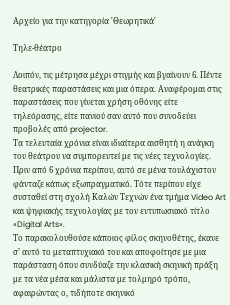Αρχείο για την κατηγορία 'Θεωρητικά'

Τηλε-θέατρο

Λοιπόν, τις μέτρησα μέχρι στιγμής και βγαίνουν 6. Πέντε θεατρικές παραστάσεις και μια όπερα. Αναφέρομαι στις παραστάσεις που γίνεται χρήση οθόνης είτε τηλεόρασης, είτε πανιού σαν αυτό που συνοδεύει προβολές από projector.
Τα τελευταία χρόνια είναι ιδιαίτερα αισθητή η ανάγκη του θεάτρου να συμπορευτεί με τις νέες τεχνολογίες. Πριν από 6 χρόνια περίπου, αυτό σε μένα τουλάχιστον φάνταζε κάπως εξωπραγματικό. Τότε περίπου είχε συσταθεί στη σχολή Καλών Τεχνών ένα τμήμα Video Art και ψηφιακής τεχνολογίας με τον εντυπωσιακό τίτλο «Digital Arts».
Το παρακολουθούσε κάποιος φίλος σκηνοθέτης, έκανε σ’ αυτό το μεταπτυχιακό του και αποφοίτησε με μια παράσταση όπου συνδύαζε την κλασική σκηνική πράξη με τα νέα μέσα και μάλιστα με τολμηρό τρόπο, αφαιρώντας ο, τιδήποτε σκηνικό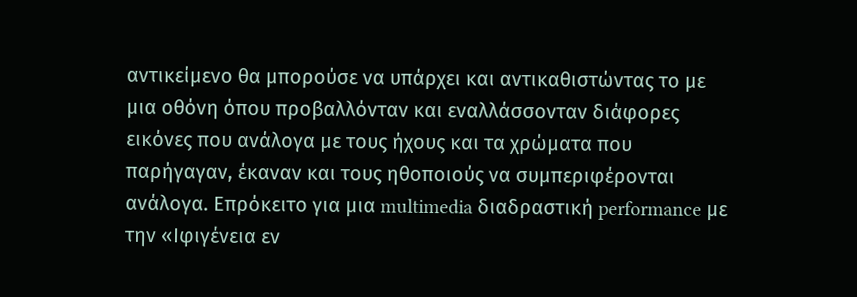αντικείμενο θα μπορούσε να υπάρχει και αντικαθιστώντας το με μια οθόνη όπου προβαλλόνταν και εναλλάσσονταν διάφορες εικόνες που ανάλογα με τους ήχους και τα χρώματα που παρήγαγαν, έκαναν και τους ηθοποιούς να συμπεριφέρονται ανάλογα. Επρόκειτο για μια multimedia διαδραστική performance με την «Ιφιγένεια εν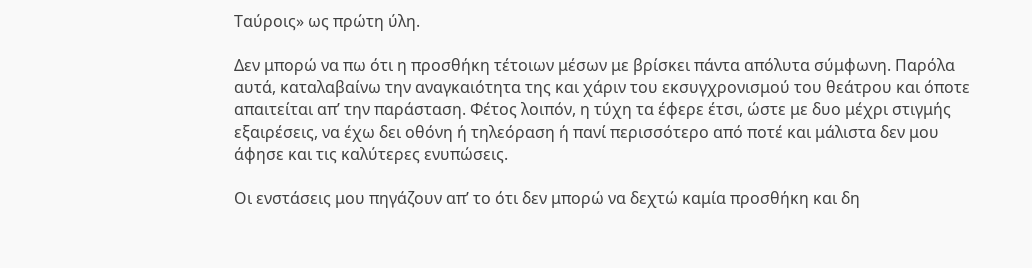Ταύροις» ως πρώτη ύλη.

Δεν μπορώ να πω ότι η προσθήκη τέτοιων μέσων με βρίσκει πάντα απόλυτα σύμφωνη. Παρόλα αυτά, καταλαβαίνω την αναγκαιότητα της και χάριν του εκσυγχρονισμού του θεάτρου και όποτε απαιτείται απ’ την παράσταση. Φέτος λοιπόν, η τύχη τα έφερε έτσι, ώστε με δυο μέχρι στιγμής εξαιρέσεις, να έχω δει οθόνη ή τηλεόραση ή πανί περισσότερο από ποτέ και μάλιστα δεν μου άφησε και τις καλύτερες ενυπώσεις.

Οι ενστάσεις μου πηγάζουν απ’ το ότι δεν μπορώ να δεχτώ καμία προσθήκη και δη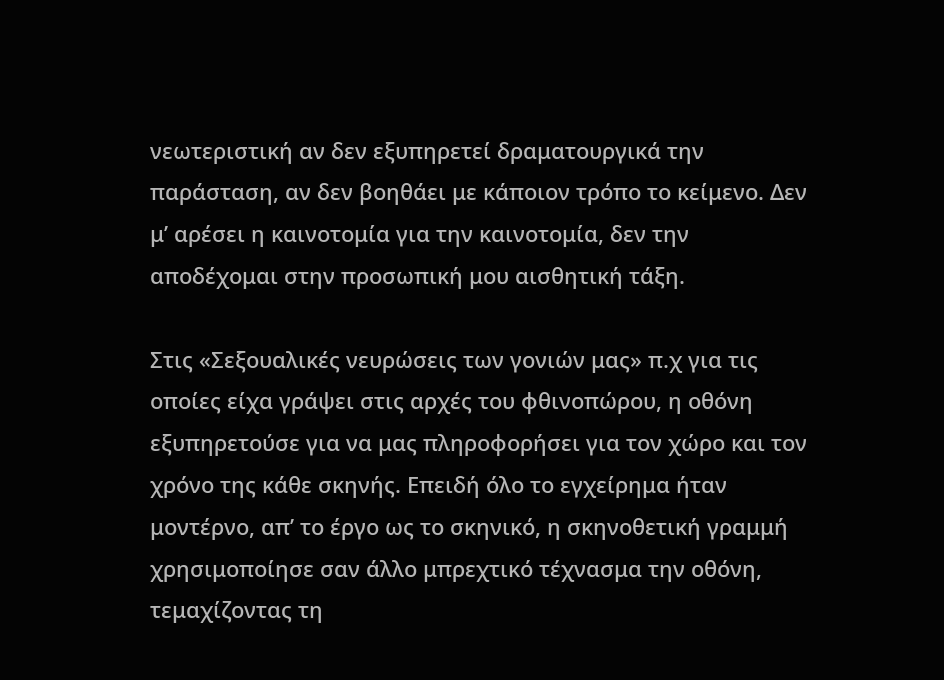νεωτεριστική αν δεν εξυπηρετεί δραματουργικά την παράσταση, αν δεν βοηθάει με κάποιον τρόπο το κείμενο. Δεν μ’ αρέσει η καινοτομία για την καινοτομία, δεν την αποδέχομαι στην προσωπική μου αισθητική τάξη.

Στις «Σεξουαλικές νευρώσεις των γονιών μας» π.χ για τις οποίες είχα γράψει στις αρχές του φθινοπώρου, η οθόνη εξυπηρετούσε για να μας πληροφορήσει για τον χώρο και τον χρόνο της κάθε σκηνής. Επειδή όλο το εγχείρημα ήταν μοντέρνο, απ’ το έργο ως το σκηνικό, η σκηνοθετική γραμμή χρησιμοποίησε σαν άλλο μπρεχτικό τέχνασμα την οθόνη, τεμαχίζοντας τη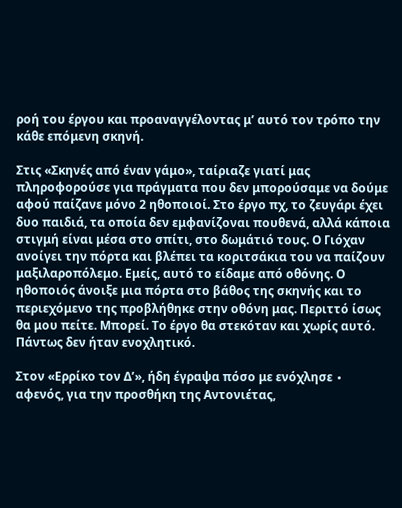ροή του έργου και προαναγγέλοντας μ’ αυτό τον τρόπο την κάθε επόμενη σκηνή.

Στις «Σκηνές από έναν γάμο», ταίριαζε γιατί μας πληροφορούσε για πράγματα που δεν μπορούσαμε να δούμε αφού παίζανε μόνο 2 ηθοποιοί. Στο έργο πχ, το ζευγάρι έχει δυο παιδιά, τα οποία δεν εμφανίζοναι πουθενά, αλλά κάποια στιγμή είναι μέσα στο σπίτι, στο δωμάτιό τους. Ο Γιόχαν ανοίγει την πόρτα και βλέπει τα κοριτσάκια του να παίζουν μαξιλαροπόλεμο. Εμείς, αυτό το είδαμε από οθόνης. Ο ηθοποιός άνοιξε μια πόρτα στο βάθος της σκηνής και το περιεχόμενο της προβλήθηκε στην οθόνη μας. Περιττό ίσως θα μου πείτε. Μπορεί. Το έργο θα στεκόταν και χωρίς αυτό. Πάντως δεν ήταν ενοχλητικό.

Στον «Ερρίκο τον Δ’», ήδη έγραψα πόσο με ενόχλησε ∙ αφενός, για την προσθήκη της Αντονιέτας,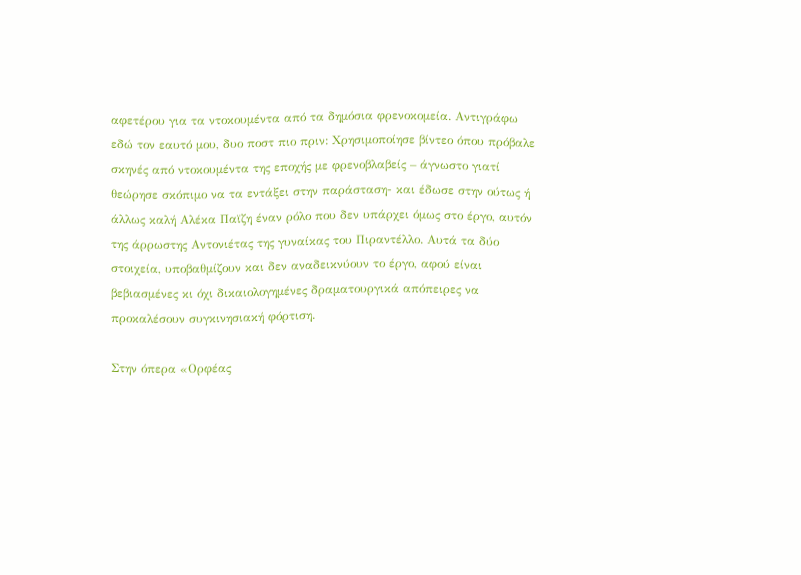αφετέρου για τα ντοκουμέντα από τα δημόσια φρενοκομεία. Αντιγράφω εδώ τον εαυτό μου, δυο ποστ πιο πριν: Χρησιμοποίησε βίντεο όπου πρόβαλε σκηνές από ντοκουμέντα της εποχής με φρενοβλαβείς – άγνωστο γιατί θεώρησε σκόπιμο να τα εντάξει στην παράσταση- και έδωσε στην ούτως ή άλλως καλή Αλέκα Παϊζη έναν ρόλο που δεν υπάρχει όμως στο έργο, αυτόν της άρρωστης Αντονιέτας της γυναίκας του Πιραντέλλο. Αυτά τα δύο στοιχεία, υποβαθμίζουν και δεν αναδεικνύουν το έργο, αφού είναι βεβιασμένες κι όχι δικαιολογημένες δραματουργικά απόπειρες να προκαλέσουν συγκινησιακή φόρτιση.

Στην όπερα «Ορφέας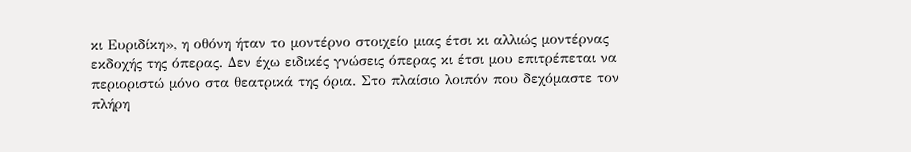κι Ευριδίκη», η οθόνη ήταν το μοντέρνο στοιχείο μιας έτσι κι αλλιώς μοντέρνας εκδοχής της όπερας. Δεν έχω ειδικές γνώσεις όπερας κι έτσι μου επιτρέπεται να περιοριστώ μόνο στα θεατρικά της όρια. Στο πλαίσιο λοιπόν που δεχόμαστε τον πλήρη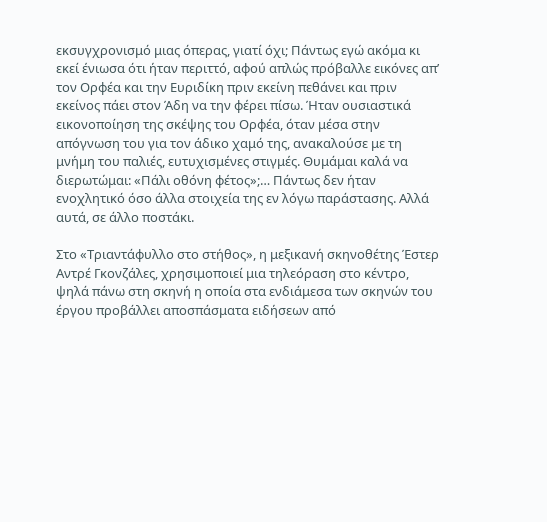εκσυγχρονισμό μιας όπερας, γιατί όχι; Πάντως εγώ ακόμα κι εκεί ένιωσα ότι ήταν περιττό, αφού απλώς πρόβαλλε εικόνες απ’ τον Ορφέα και την Ευριδίκη πριν εκείνη πεθάνει και πριν εκείνος πάει στον Άδη να την φέρει πίσω. Ήταν ουσιαστικά εικονοποίηση της σκέψης του Ορφέα, όταν μέσα στην απόγνωση του για τον άδικο χαμό της, ανακαλούσε με τη μνήμη του παλιές, ευτυχισμένες στιγμές. Θυμάμαι καλά να διερωτώμαι: «Πάλι οθόνη φέτος»;… Πάντως δεν ήταν ενοχλητικό όσο άλλα στοιχεία της εν λόγω παράστασης. Αλλά αυτά, σε άλλο ποστάκι.

Στο «Τριαντάφυλλο στο στήθος», η μεξικανή σκηνοθέτης Έστερ Αντρέ Γκονζάλες, χρησιμοποιεί μια τηλεόραση στο κέντρο, ψηλά πάνω στη σκηνή η οποία στα ενδιάμεσα των σκηνών του έργου προβάλλει αποσπάσματα ειδήσεων από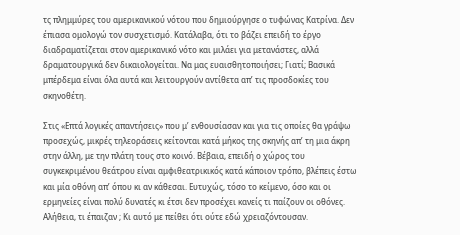τς πλημμύρες του αμερικανικού νότου που δημιούργησε ο τυφώνας Κατρίνα. Δεν έπιασα ομολογώ τον συσχετισμό. Κατάλαβα, ότι το βάζει επειδή το έργο διαδραματίζεται στον αμερικανικό νότο και μιλάει για μετανάστες, αλλά δραματουργικά δεν δικαιολογείται. Να μας ευαισθητοποιήσει; Γιατί; Βασικά μπέρδεμα είναι όλα αυτά και λειτουργούν αντίθετα απ’ τις προσδοκίες του σκηνοθέτη.

Στις «Επτά λογικές απαντήσεις» που μ’ ενθουσίασαν και για τις οποίες θα γράψω προσεχώς, μικρές τηλεοράσεις κείτονται κατά μήκος της σκηνής απ’ τη μια άκρη στην άλλη, με την πλάτη τους στο κοινό. Βέβαια, επειδή ο χώρος του συγκεκριμένου θεάτρου είναι αμφιθεατρικικός κατά κάποιον τρόπο, βλέπεις έστω και μία οθόνη απ’ όπου κι αν κάθεσαι. Ευτυχώς, τόσο το κείμενο, όσο και οι ερμηνείες είναι πολύ δυνατές κι έτσι δεν προσέχει κανείς τι παίζουν οι οθόνες. Αλήθεια, τι έπαιζαν ; Κι αυτό με πείθει ότι ούτε εδώ χρειαζόντουσαν.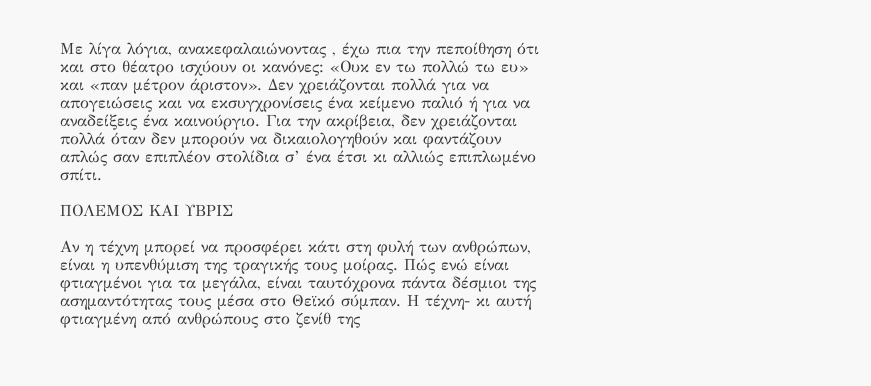Με λίγα λόγια, ανακεφαλαιώνοντας , έχω πια την πεποίθηση ότι και στο θέατρο ισχύουν οι κανόνες: «Ουκ εν τω πολλώ τω ευ» και «παν μέτρον άριστον». Δεν χρειάζονται πολλά για να απογειώσεις και να εκσυγχρονίσεις ένα κείμενο παλιό ή για να αναδείξεις ένα καινούργιο. Για την ακρίβεια, δεν χρειάζονται πολλά όταν δεν μπορούν να δικαιολογηθούν και φαντάζουν απλώς σαν επιπλέον στολίδια σ’ ένα έτσι κι αλλιώς επιπλωμένο σπίτι.

ΠΟΛΕΜΟΣ ΚΑΙ ΥΒΡΙΣ

Αν η τέχνη μπορεί να προσφέρει κάτι στη φυλή των ανθρώπων, είναι η υπενθύμιση της τραγικής τους μοίρας. Πώς ενώ είναι φτιαγμένοι για τα μεγάλα, είναι ταυτόχρονα πάντα δέσμιοι της ασημαντότητας τους μέσα στο Θεϊκό σύμπαν. Η τέχνη- κι αυτή φτιαγμένη από ανθρώπους στο ζενίθ της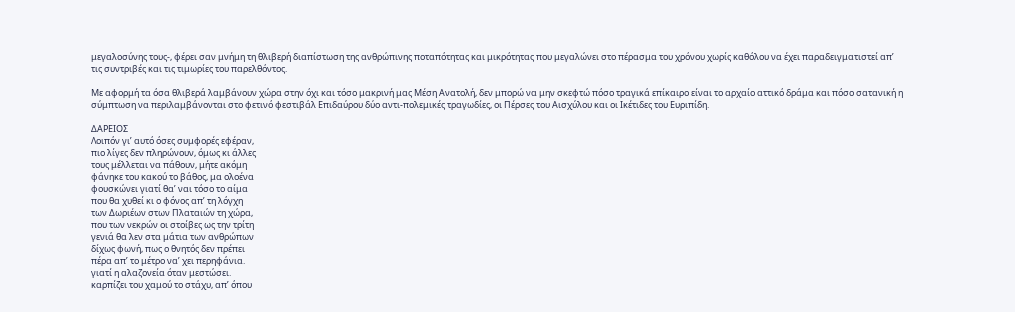μεγαλοσύνης τους-, φέρει σαν μνήμη τη θλιβερή διαπίστωση της ανθρώπινης ποταπότητας και μικρότητας που μεγαλώνει στο πέρασμα του χρόνου χωρίς καθόλου να έχει παραδειγματιστεί απ’ τις συντριβές και τις τιμωρίες του παρελθόντος.

Με αφορμή τα όσα θλιβερά λαμβάνουν χώρα στην όχι και τόσο μακρινή μας Μέση Ανατολή, δεν μπορώ να μην σκεφτώ πόσο τραγικά επίκαιρο είναι το αρχαίο αττικό δράμα και πόσο σατανική η σύμπτωση να περιλαμβάνονται στο φετινό φεστιβάλ Επιδαύρου δύο αντι-πολεμικές τραγωδίες, οι Πέρσες του Αισχύλου και οι Ικέτιδες του Ευριπίδη.

ΔΑΡΕΙΟΣ
Λοιπόν γι’ αυτό όσες συμφορές εφέραν,
πιο λίγες δεν πληρώνουν, όμως κι άλλες
τους μέλλεται να πάθουν, μήτε ακόμη
φάνηκε του κακού το βάθος, μα ολοένα
φουσκώνει γιατί θα’ ναι τόσο το αίμα
που θα χυθεί κι ο φόνος απ’ τη λόγχη
των Δωριέων στων Πλαταιών τη χώρα,
που των νεκρών οι στοίβες ως την τρίτη
γενιά θα λεν στα μάτια των ανθρώπων
δίχως φωνή, πως ο θνητός δεν πρέπει
πέρα απ’ το μέτρο να’ χει περηφάνια.
γιατί η αλαζονεία όταν μεστώσει.
καρπίζει του χαμού το στάχυ, απ’ όπου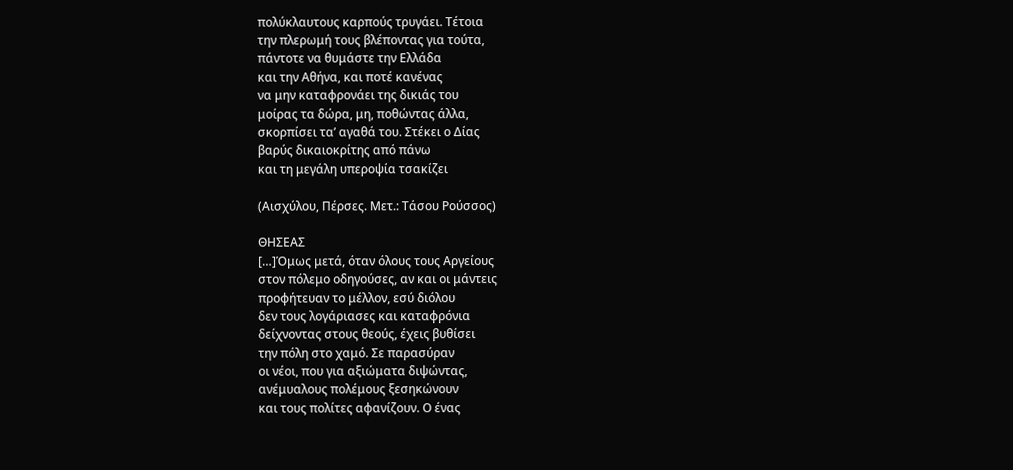πολύκλαυτους καρπούς τρυγάει. Τέτοια
την πλερωμή τους βλέποντας για τούτα,
πάντοτε να θυμάστε την Ελλάδα
και την Αθήνα, και ποτέ κανένας
να μην καταφρονάει της δικιάς του
μοίρας τα δώρα, μη, ποθώντας άλλα,
σκορπίσει τα’ αγαθά του. Στέκει ο Δίας
βαρύς δικαιοκρίτης από πάνω
και τη μεγάλη υπεροψία τσακίζει

(Αισχύλου, Πέρσες. Μετ.: Τάσου Ρούσσος)

ΘΗΣΕΑΣ
[…]Όμως μετά, όταν όλους τους Αργείους
στον πόλεμο οδηγούσες, αν και οι μάντεις
προφήτευαν το μέλλον, εσύ διόλου
δεν τους λογάριασες και καταφρόνια
δείχνοντας στους θεούς, έχεις βυθίσει
την πόλη στο χαμό. Σε παρασύραν
οι νέοι, που για αξιώματα διψώντας,
ανέμυαλους πολέμους ξεσηκώνουν
και τους πολίτες αφανίζουν. Ο ένας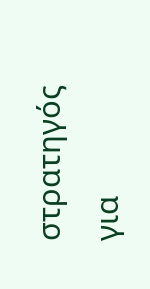στρατηγός για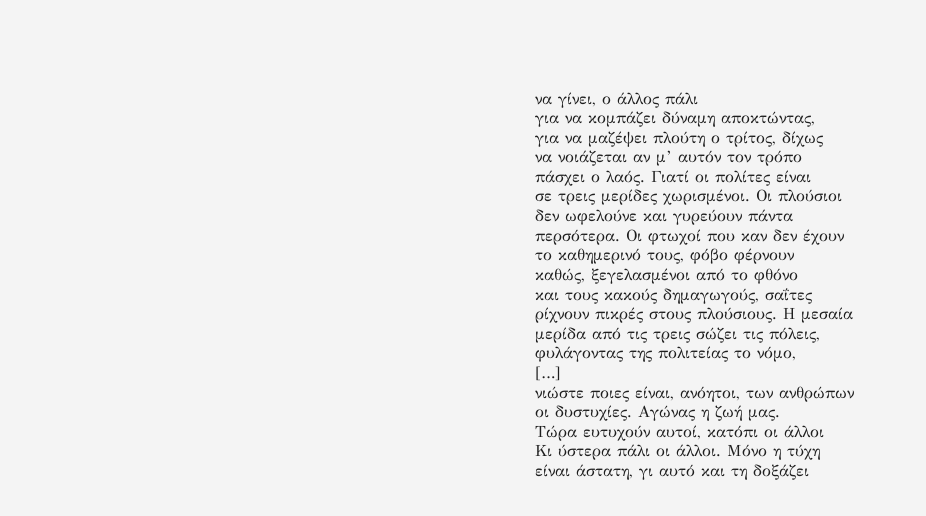να γίνει, ο άλλος πάλι
για να κομπάζει δύναμη αποκτώντας,
για να μαζέψει πλούτη ο τρίτος, δίχως
να νοιάζεται αν μ’ αυτόν τον τρόπο
πάσχει ο λαός. Γιατί οι πολίτες είναι
σε τρεις μερίδες χωρισμένοι. Οι πλούσιοι
δεν ωφελούνε και γυρεύουν πάντα
περσότερα. Οι φτωχοί που καν δεν έχουν
το καθημερινό τους, φόβο φέρνουν
καθώς, ξεγελασμένοι από το φθόνο
και τους κακούς δημαγωγούς, σαΐτες
ρίχνουν πικρές στους πλούσιους. Η μεσαία
μερίδα από τις τρεις σώζει τις πόλεις,
φυλάγοντας της πολιτείας το νόμο,
[…]
νιώστε ποιες είναι, ανόητοι, των ανθρώπων
οι δυστυχίες. Αγώνας η ζωή μας.
Τώρα ευτυχούν αυτοί, κατόπι οι άλλοι
Κι ύστερα πάλι οι άλλοι. Μόνο η τύχη
είναι άστατη, γι αυτό και τη δοξάζει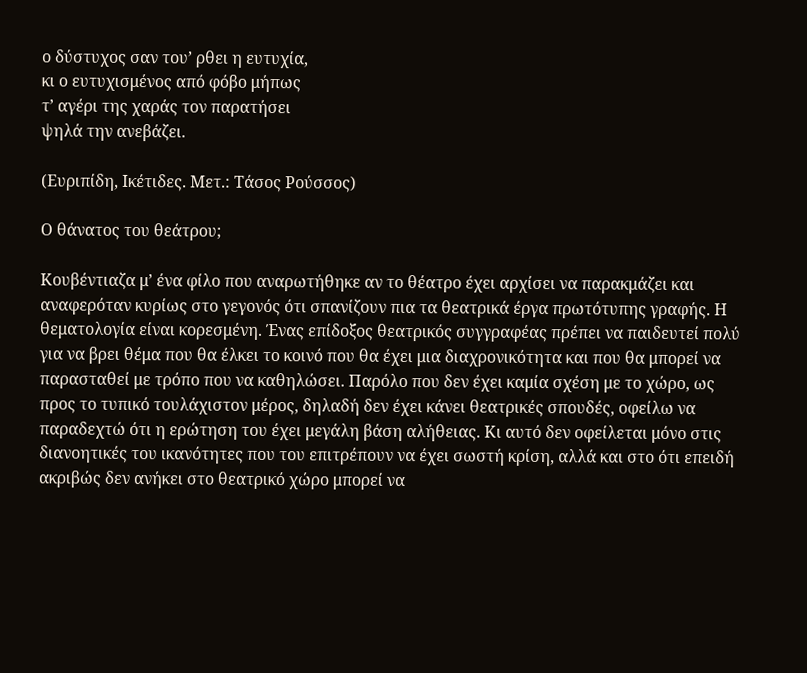ο δύστυχος σαν του’ ρθει η ευτυχία,
κι ο ευτυχισμένος από φόβο μήπως
τ’ αγέρι της χαράς τον παρατήσει
ψηλά την ανεβάζει.

(Ευριπίδη, Ικέτιδες. Μετ.: Τάσος Ρούσσος)

Ο θάνατος του θεάτρου;

Κουβέντιαζα μ’ ένα φίλο που αναρωτήθηκε αν το θέατρο έχει αρχίσει να παρακμάζει και αναφερόταν κυρίως στο γεγονός ότι σπανίζουν πια τα θεατρικά έργα πρωτότυπης γραφής. Η θεματολογία είναι κορεσμένη. Ένας επίδοξος θεατρικός συγγραφέας πρέπει να παιδευτεί πολύ για να βρει θέμα που θα έλκει το κοινό που θα έχει μια διαχρονικότητα και που θα μπορεί να παρασταθεί με τρόπο που να καθηλώσει. Παρόλο που δεν έχει καμία σχέση με το χώρο, ως προς το τυπικό τουλάχιστον μέρος, δηλαδή δεν έχει κάνει θεατρικές σπουδές, οφείλω να παραδεχτώ ότι η ερώτηση του έχει μεγάλη βάση αλήθειας. Κι αυτό δεν οφείλεται μόνο στις διανοητικές του ικανότητες που του επιτρέπουν να έχει σωστή κρίση, αλλά και στο ότι επειδή ακριβώς δεν ανήκει στο θεατρικό χώρο μπορεί να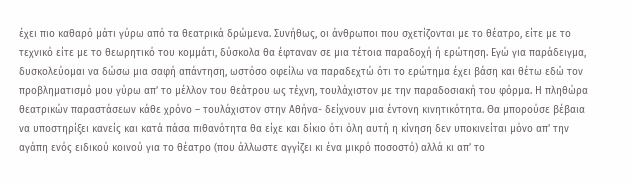έχει πιο καθαρό μάτι γύρω από τα θεατρικά δρώμενα. Συνήθως, οι άνθρωποι που σχετίζονται με το θέατρο, είτε με το τεχνικό είτε με το θεωρητικό του κομμάτι, δύσκολα θα έφταναν σε μια τέτοια παραδοχή ή ερώτηση. Εγώ για παράδειγμα, δυσκολεύομαι να δώσω μια σαφή απάντηση, ωστόσο οφείλω να παραδεχτώ ότι το ερώτημα έχει βάση και θέτω εδώ τον προβληματισμό μου γύρω απ’ το μέλλον του θεάτρου ως τέχνη, τουλάχιστον με την παραδοσιακή του φόρμα. Η πληθώρα θεατρικών παραστάσεων κάθε χρόνο – τουλάχιστον στην Αθήνα- δείχνουν μια έντονη κινητικότητα. Θα μπορούσε βέβαια να υποστηρίξει κανείς και κατά πάσα πιθανότητα θα είχε και δίκιο ότι όλη αυτή η κίνηση δεν υποκινείται μόνο απ’ την αγάπη ενός ειδικού κοινού για το θέατρο (που άλλωστε αγγίζει κι ένα μικρό ποσοστό) αλλά κι απ’ το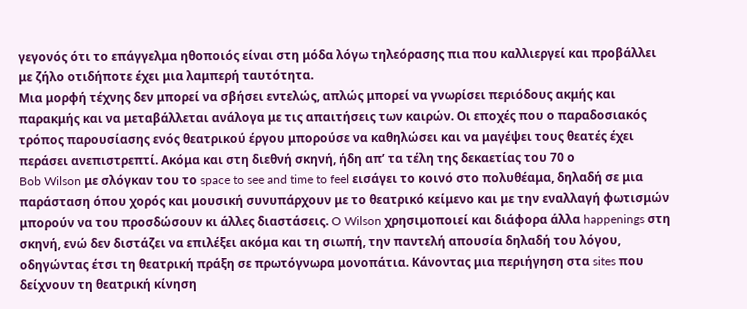γεγονός ότι το επάγγελμα ηθοποιός είναι στη μόδα λόγω τηλεόρασης πια που καλλιεργεί και προβάλλει με ζήλο οτιδήποτε έχει μια λαμπερή ταυτότητα.
Μια μορφή τέχνης δεν μπορεί να σβήσει εντελώς, απλώς μπορεί να γνωρίσει περιόδους ακμής και παρακμής και να μεταβάλλεται ανάλογα με τις απαιτήσεις των καιρών. Οι εποχές που ο παραδοσιακός τρόπος παρουσίασης ενός θεατρικού έργου μπορούσε να καθηλώσει και να μαγέψει τους θεατές έχει περάσει ανεπιστρεπτί. Ακόμα και στη διεθνή σκηνή, ήδη απ’ τα τέλη της δεκαετίας του 70 ο
Bob Wilson με σλόγκαν του το space to see and time to feel εισάγει το κοινό στο πολυθέαμα, δηλαδή σε μια παράσταση όπου χορός και μουσική συνυπάρχουν με το θεατρικό κείμενο και με την εναλλαγή φωτισμών μπορούν να του προσδώσουν κι άλλες διαστάσεις. O Wilson χρησιμοποιεί και διάφορα άλλα happenings στη σκηνή, ενώ δεν διστάζει να επιλέξει ακόμα και τη σιωπή, την παντελή απουσία δηλαδή του λόγου, οδηγώντας έτσι τη θεατρική πράξη σε πρωτόγνωρα μονοπάτια. Κάνοντας μια περιήγηση στα sites που δείχνουν τη θεατρική κίνηση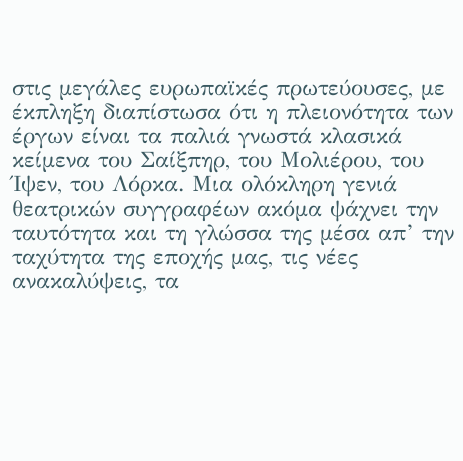στις μεγάλες ευρωπαϊκές πρωτεύουσες, με έκπληξη διαπίστωσα ότι η πλειονότητα των έργων είναι τα παλιά γνωστά κλασικά κείμενα του Σαίξπηρ, του Μολιέρου, του Ίψεν, του Λόρκα. Μια ολόκληρη γενιά θεατρικών συγγραφέων ακόμα ψάχνει την ταυτότητα και τη γλώσσα της μέσα απ’ την ταχύτητα της εποχής μας, τις νέες ανακαλύψεις, τα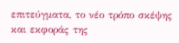επιτεύγματα, το νέο τρόπο σκέψης και εκφοράς της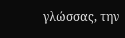γλώσσας, την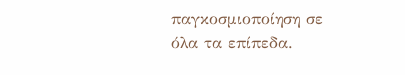παγκοσμιοποίηση σε όλα τα επίπεδα.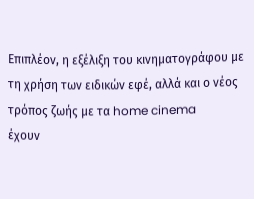Επιπλέον, η εξέλιξη του κινηματογράφου με τη χρήση των ειδικών εφέ, αλλά και ο νέος τρόπος ζωής με τα home cinema
έχουν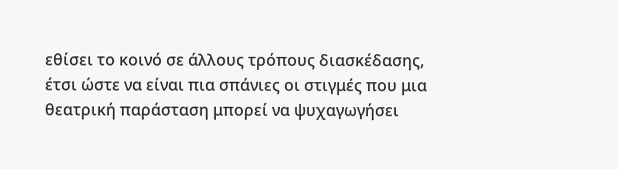εθίσει το κοινό σε άλλους τρόπους διασκέδασης, έτσι ώστε να είναι πια σπάνιες οι στιγμές που μια θεατρική παράσταση μπορεί να ψυχαγωγήσει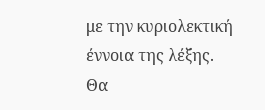με την κυριολεκτική έννοια της λέξης.
Θα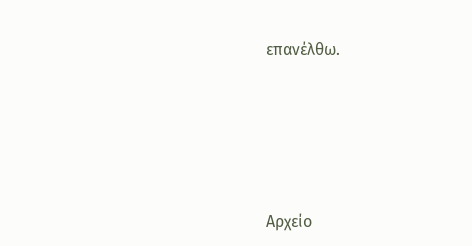επανέλθω.







Αρχείο